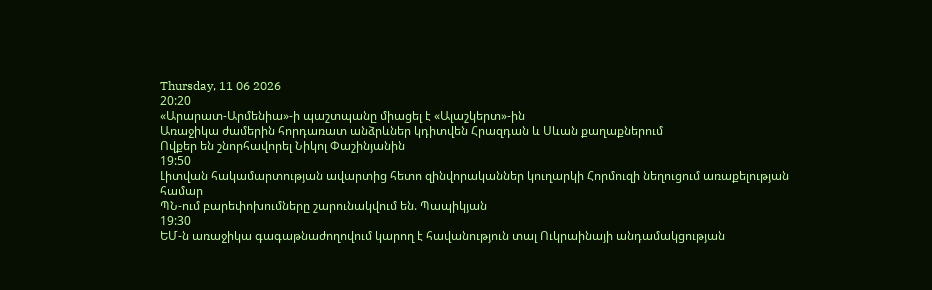Thursday, 11 06 2026
20:20
«Արարատ-Արմենիա»-ի պաշտպանը միացել է «Ալաշկերտ»-ին
Առաջիկա ժամերին հորդառատ անձրևներ կդիտվեն Հրազդան և Սևան քաղաքներում
Ովքեր են շնորհավորել Նիկոլ Փաշինյանին
19:50
Լիտվան հակամարտության ավարտից հետո զինվորականներ կուղարկի Հորմուզի նեղուցում առաքելության համար
ՊՆ-ում բարեփոխումները շարունակվում են. Պապիկյան
19:30
ԵՄ-ն առաջիկա գագաթնաժողովում կարող է հավանություն տալ Ուկրաինայի անդամակցության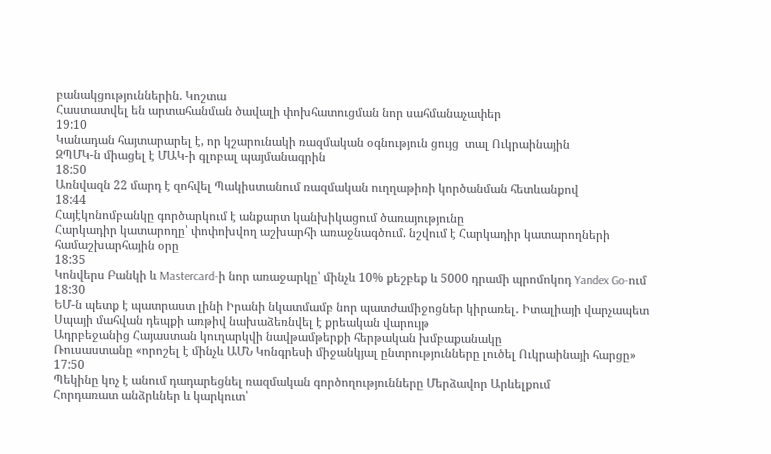բանակցություններին. Կոշտա
Հաստատվել են արտահանման ծավալի փոխհատուցման նոր սահմանաչափեր
19:10
Կանադան հայտարարել է, որ կշարունակի ռազմական օգնություն ցույց  տալ Ուկրաինային
ԶՊՄԿ-ն միացել է ՄԱԿ-ի գլոբալ պայմանագրին
18:50
Առնվազն 22 մարդ է զոհվել Պակիստանում ռազմական ուղղաթիռի կործանման հետևանքով
18:44
Հայէկոնոմբանկը գործարկում է անքարտ կանխիկացում ծառայությունը
Հարկադիր կատարողը՝ փոփոխվող աշխարհի առաջնագծում. նշվում է Հարկադիր կատարողների համաշխարհային օրը
18:35
Կոնվերս Բանկի և Mastercard-ի նոր առաջարկը՝ մինչև 10% քեշբեք և 5000 դրամի պրոմոկոդ Yandex Go-ում
18:30
ԵՄ-ն պետք է պատրաստ լինի Իրանի նկատմամբ նոր պատժամիջոցներ կիրառել․ Իտալիայի վարչապետ
Սպայի մահվան դեպքի առթիվ նախաձեռնվել է քրեական վարույթ
Ադրբեջանից Հայաստան կուղարկվի նավթամթերքի հերթական խմբաքանակը
Ռուսաստանը «որոշել է մինչև ԱՄՆ Կոնգրեսի միջանկյալ ընտրությունները լուծել Ուկրաինայի հարցը»
17:50
Պեկինը կոչ է անում դադարեցնել ռազմական գործողությունները Մերձավոր Արևելքում
Հորդառատ անձրևներ և կարկուտ՝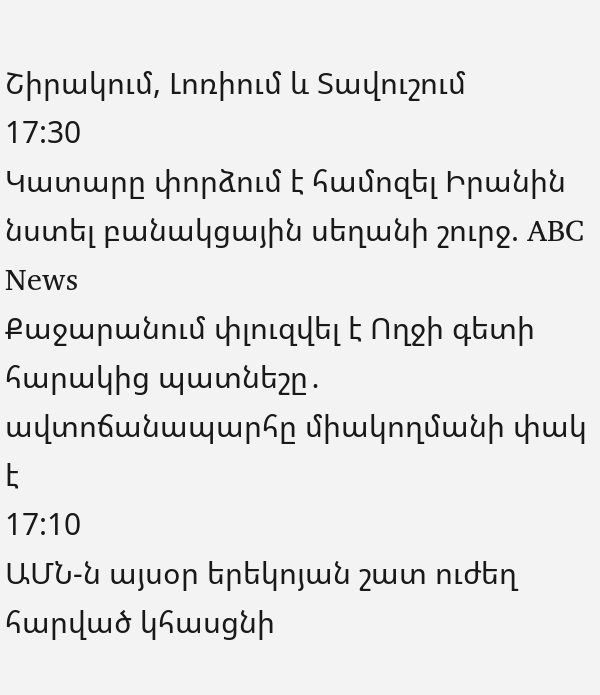Շիրակում, Լոռիում և Տավուշում
17:30
Կատարը փորձում է համոզել Իրանին նստել բանակցային սեղանի շուրջ. ABC News
Քաջարանում փլուզվել է Ողջի գետի հարակից պատնեշը․ ավտոճանապարհը միակողմանի փակ է
17:10
ԱՄՆ-ն այսօր երեկոյան շատ ուժեղ հարված կհասցնի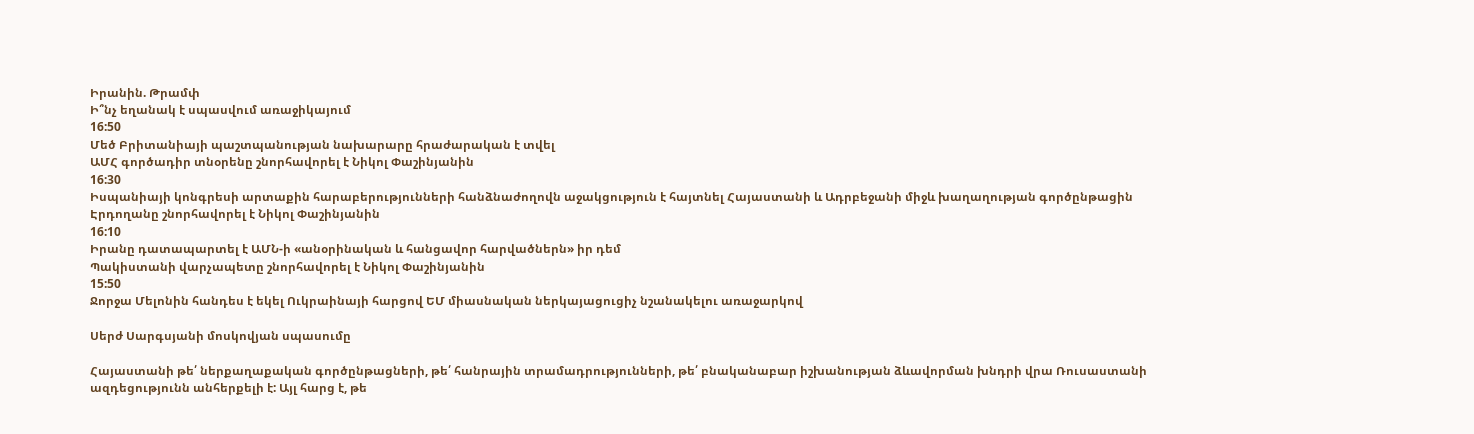Իրանին. Թրամփ
Ի՞նչ եղանակ է սպասվում առաջիկայում
16:50
Մեծ Բրիտանիայի պաշտպանության նախարարը հրաժարական է տվել
ԱՄՀ գործադիր տնօրենը շնորհավորել է Նիկոլ Փաշինյանին
16:30
Իսպանիայի կոնգրեսի արտաքին հարաբերությունների հանձնաժողովն աջակցություն է հայտնել Հայաստանի և Ադրբեջանի միջև խաղաղության գործընթացին
Էրդողանը շնորհավորել է Նիկոլ Փաշինյանին
16:10
Իրանը դատապարտել է ԱՄՆ-ի «անօրինական և հանցավոր հարվածներն» իր դեմ
Պակիստանի վարչապետը շնորհավորել է Նիկոլ Փաշինյանին
15:50
Ջորջա Մելոնին հանդես է եկել Ուկրաինայի հարցով ԵՄ միասնական ներկայացուցիչ նշանակելու առաջարկով

Սերժ Սարգսյանի մոսկովյան սպասումը

Հայաստանի թե՛ ներքաղաքական գործընթացների, թե՛ հանրային տրամադրությունների, թե՛ բնականաբար իշխանության ձևավորման խնդրի վրա Ռուսաստանի ազդեցությունն անհերքելի է: Այլ հարց է, թե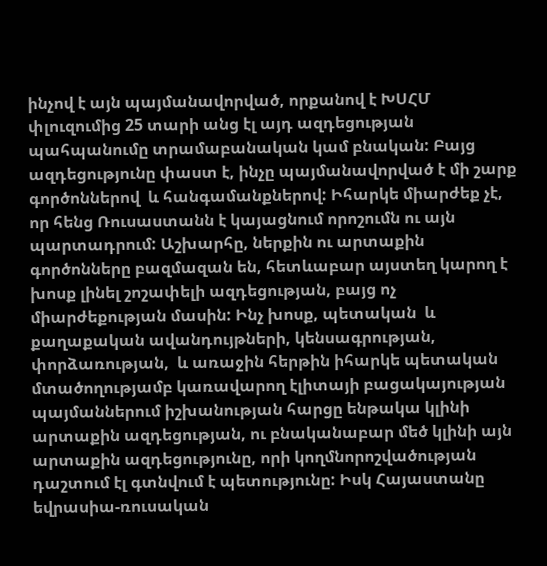ինչով է այն պայմանավորված, որքանով է ԽՍՀՄ փլուզումից 25 տարի անց էլ այդ ազդեցության պահպանումը տրամաբանական կամ բնական: Բայց ազդեցությունը փաստ է, ինչը պայմանավորված է մի շարք գործոններով  և հանգամանքներով: Իհարկե միարժեք չէ, որ հենց Ռուսաստանն է կայացնում որոշումն ու այն պարտադրում: Աշխարհը, ներքին ու արտաքին գործոնները բազմազան են, հետևաբար այստեղ կարող է խոսք լինել շոշափելի ազդեցության, բայց ոչ միարժեքության մասին: Ինչ խոսք, պետական  և քաղաքական ավանդույթների, կենսագրության, փորձառության,  և առաջին հերթին իհարկե պետական մտածողությամբ կառավարող էլիտայի բացակայության պայմաններում իշխանության հարցը ենթակա կլինի արտաքին ազդեցության, ու բնականաբար մեծ կլինի այն արտաքին ազդեցությունը, որի կողմնորոշվածության դաշտում էլ գտնվում է պետությունը: Իսկ Հայաստանը եվրասիա-ռուսական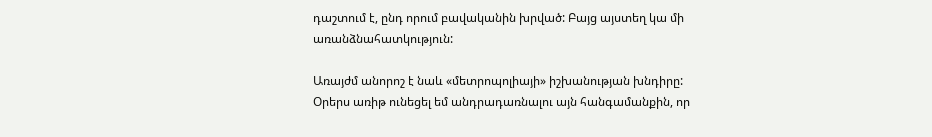դաշտում է, ընդ որում բավականին խրված: Բայց այստեղ կա մի առանձնահատկություն:

Առայժմ անորոշ է նաև «մետրոպոլիայի» իշխանության խնդիրը: Օրերս առիթ ունեցել եմ անդրադառնալու այն հանգամանքին, որ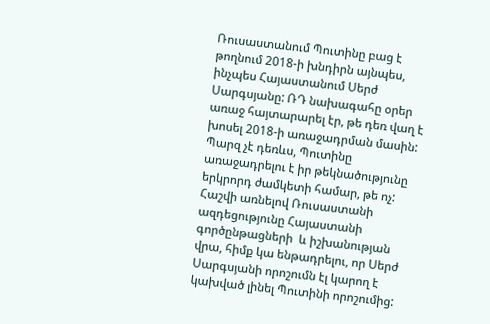Ռուսաստանում Պուտինը բաց է թողնում 2018-ի խնդիրն այնպես, ինչպես Հայաստանում Սերժ Սարգսյանը: ՌԴ նախագահը օրեր առաջ հայտարարել էր, թե դեռ վաղ է խոսել 2018-ի առաջադրման մասին: Պարզ չէ դեռևս, Պուտինը առաջադրելու է իր թեկնածությունը երկրորդ ժամկետի համար, թե ոչ: Հաշվի առնելով Ռուսաստանի ազդեցությունը Հայաստանի գործընթացների  և իշխանության վրա, հիմք կա ենթադրելու, որ Սերժ Սարգսյանի որոշումն էլ կարող է կախված լինել Պուտինի որոշումից: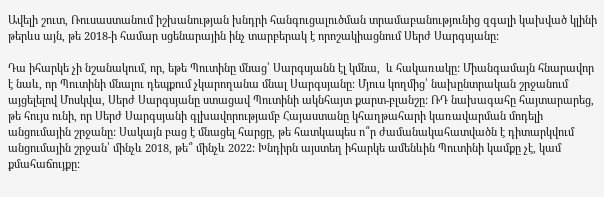Ավելի շուտ, Ռուսաստանում իշխանության խնդրի հանգուցալուծման տրամաբանությունից զգալի կախված կլինի թերևս այն, թե 2018-ի համար սցենարային ինչ տարբերակ է որոշակիացնում Սերժ Սարգսյանը:

Դա իհարկե չի նշանակում, որ, եթե Պուտինը մնաց՝ Սարգսյանն էլ կմնա,  և հակառակը: Միանգամայն հնարավոր է նաև, որ Պուտինի մնալու դեպքում չկարողանա մնալ Սարգսյանը: Մյուս կողմից՝ նախընտրական շրջանում այցելելով Մոսկվա, Սերժ Սարգսյանը ստացավ Պուտինի ակնհայտ քարտ-բլանշը: ՌԴ նախագահը հայտարարեց, թե հույս ունի, որ Սերժ Սարգսյանի գլխավորությամբ Հայաստանը կհաղթահարի կառավարման մոդելի անցումային շրջանը: Սակայն բաց է մնացել հարցը, թե հատկապես ո՞ր ժամանակահատվածն է դիտարկվում անցումային շրջան՝ մինչև 2018, թե՞ մինչև 2022: Խնդիրն այստեղ իհարկե ամենևին Պուտինի կամքը չէ, կամ քմահաճույքը: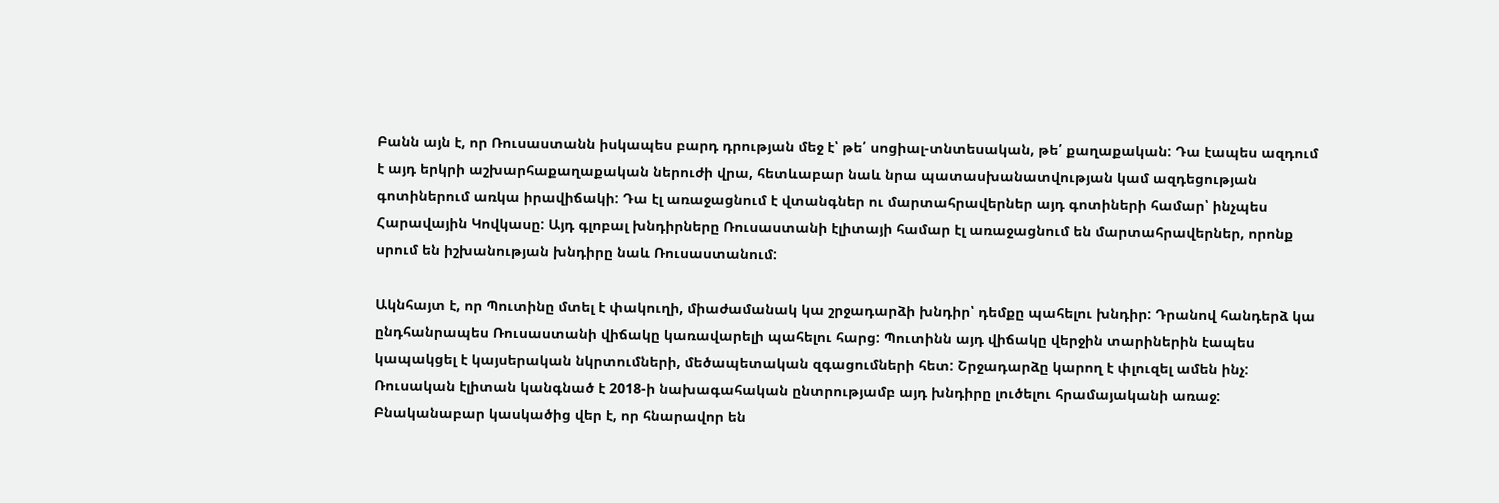Բանն այն է, որ Ռուսաստանն իսկապես բարդ դրության մեջ է՝ թե՛ սոցիալ-տնտեսական, թե՛ քաղաքական: Դա էապես ազդում է այդ երկրի աշխարհաքաղաքական ներուժի վրա, հետևաբար նաև նրա պատասխանատվության կամ ազդեցության գոտիներում առկա իրավիճակի: Դա էլ առաջացնում է վտանգներ ու մարտահրավերներ այդ գոտիների համար՝ ինչպես Հարավային Կովկասը: Այդ գլոբալ խնդիրները Ռուսաստանի էլիտայի համար էլ առաջացնում են մարտահրավերներ, որոնք սրում են իշխանության խնդիրը նաև Ռուսաստանում:

Ակնհայտ է, որ Պուտինը մտել է փակուղի, միաժամանակ կա շրջադարձի խնդիր՝ դեմքը պահելու խնդիր: Դրանով հանդերձ կա ընդհանրապես Ռուսաստանի վիճակը կառավարելի պահելու հարց: Պուտինն այդ վիճակը վերջին տարիներին էապես կապակցել է կայսերական նկրտումների, մեծապետական զգացումների հետ: Շրջադարձը կարող է փլուզել ամեն ինչ: Ռուսական էլիտան կանգնած է 2018-ի նախագահական ընտրությամբ այդ խնդիրը լուծելու հրամայականի առաջ: Բնականաբար կասկածից վեր է, որ հնարավոր են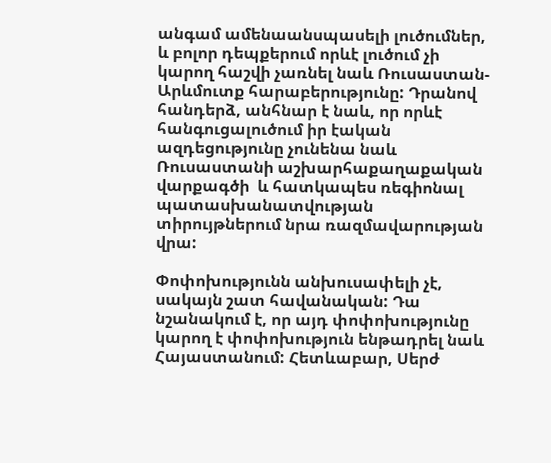անգամ ամենաանսպասելի լուծումներ,  և բոլոր դեպքերում որևէ լուծում չի կարող հաշվի չառնել նաև Ռուսաստան-Արևմուտք հարաբերությունը: Դրանով հանդերձ, անհնար է նաև, որ որևէ հանգուցալուծում իր էական ազդեցությունը չունենա նաև Ռուսաստանի աշխարհաքաղաքական վարքագծի  և հատկապես ռեգիոնալ պատասխանատվության տիրույթներում նրա ռազմավարության վրա:

Փոփոխությունն անխուսափելի չէ, սակայն շատ հավանական: Դա նշանակում է, որ այդ փոփոխությունը կարող է փոփոխություն ենթադրել նաև Հայաստանում: Հետևաբար, Սերժ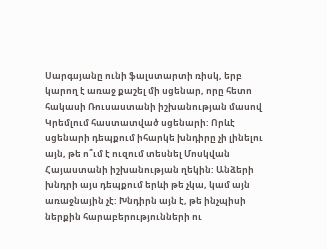Սարգսյանը ունի ֆալստարտի ռիսկ, երբ կարող է առաջ քաշել մի սցենար, որը հետո հակասի Ռուսաստանի իշխանության մասով Կրեմլում հաստատված սցենարի: Որևէ սցենարի դեպքում իհարկե խնդիրը չի լինելու այն, թե ո՞ւմ է ուզում տեսնել Մոսկվան Հայաստանի իշխանության ղեկին: Անձերի խնդրի այս դեպքում երևի թե չկա, կամ այն առաջնային չէ: Խնդիրն այն է, թե ինչպիսի ներքին հարաբերությունների ու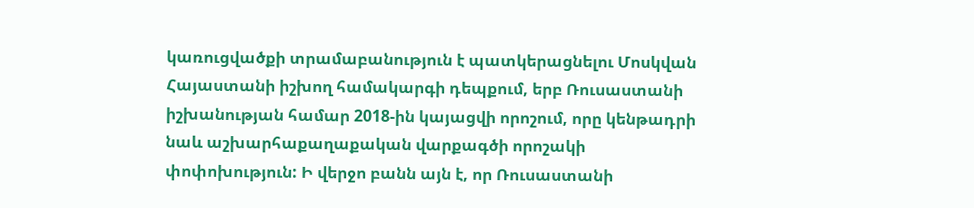կառուցվածքի տրամաբանություն է պատկերացնելու Մոսկվան Հայաստանի իշխող համակարգի դեպքում, երբ Ռուսաստանի իշխանության համար 2018-ին կայացվի որոշում, որը կենթադրի նաև աշխարհաքաղաքական վարքագծի որոշակի փոփոխություն: Ի վերջո բանն այն է, որ Ռուսաստանի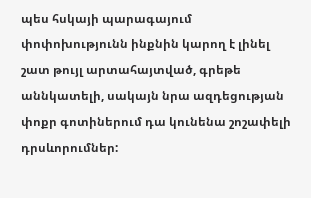պես հսկայի պարագայում փոփոխությունն ինքնին կարող է լինել շատ թույլ արտահայտված, գրեթե աննկատելի, սակայն նրա ազդեցության փոքր գոտիներում դա կունենա շոշափելի դրսևորումներ: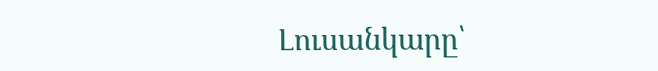Լուսանկարը՝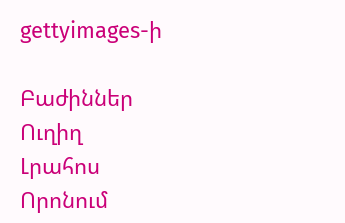gettyimages-ի

Բաժիններ
Ուղիղ
Լրահոս
Որոնում